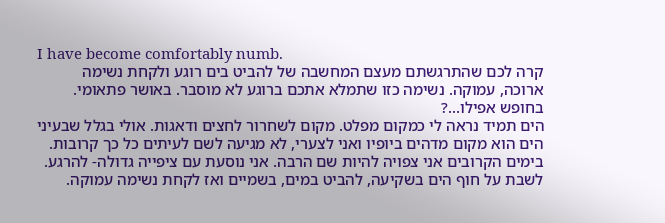I have become comfortably numb.
קרה לכם שהתרגשתם מעצם המחשבה של להביט בים רוגע ולקחת נשימה ארוכה, עמוקה. נשימה כזו שתמלא אתכם ברוגע לא מוסבר. באושר פתאומי. בחופש אפילו...?
הים תמיד נראה לי כמקום מפלט. מקום לשחרור לחצים ודאגות. אולי בגלל שבעיני הים הוא מקום מדהים ביופיו ואני לצערי, לא מגיעה לשם לעיתים כל כך קרובות. בימים הקרובים אני צפויה להיות שם הרבה. אני נוסעת עם ציפייה גדולה- להרגע. לשבת על חוף הים בשקיעה, להביט במים, בשמיים ואז לקחת נשימה עמוקה.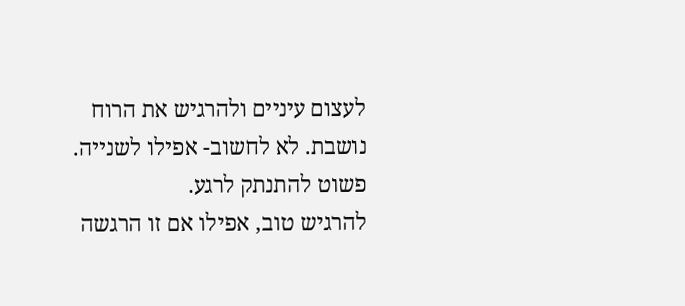לעצום עיניים ולהרגיש את הרוח נושבת. לא לחשוב- אפילו לשנייה. פשוט להתנתק לרגע.
להרגיש טוב, אפילו אם זו הרגשה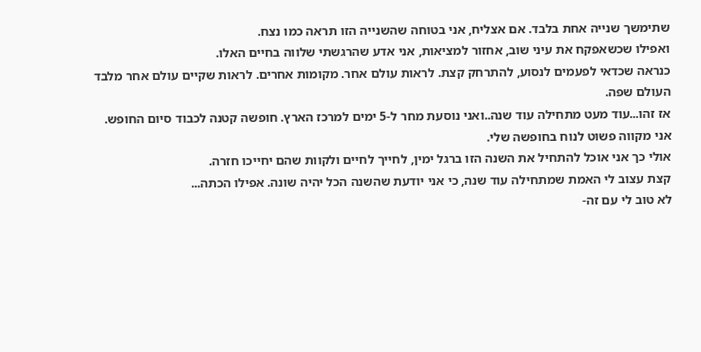שתימשך שנייה אחת בלבד. אם אצליח, אני בטוחה שהשנייה הזו תראה כמו נצח.
ואפילו שכשאפקח את עיני שוב, אחזור למציאות, אני אדע שהרגשתי שלווה בחיים האלו.
כנראה שכדאי לפעמים לנסוע, להתרחק קצת. לראות עולם אחר. מקומות אחרים. לראות שקיים עולם אחר מלבד העולם שפה.
אז זהו...עוד מעט מתחילה עוד שנה..ואני נוסעת מחר ל-5 ימים למרכז הארץ. חופשה קטנה לכבוד סיום החופש.
אני מקווה פשוט לנוח בחופשה שלי.
אולי כך אני אוכל להתחיל את השנה הזו ברגל ימין, לחייך לחיים ולקוות שהם יחייכו חזרה.
קצת עצוב לי האמת שמתחילה עוד שנה, כי אני יודעת שהשנה הכל יהיה שונה. אפילו הכתה...
לא טוב לי עם זה-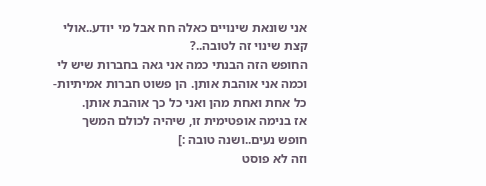אני שונאת שינויים כאלה חח אבל מי יודע..אולי קצת שינוי זה לטובה..?
החופש הזה הבנתי כמה אני גאה בחברות שיש לי וכמה אני אוהבת אותן. הן פשוט חברות אמיתיות- כל אחת ואחת מהן ואני כל כך אוהבת אותן.
אז בנימה אופטימית זו, שיהיה לכולם המשך חופש נעים..ושנה טובה :]
וזה לא פוסט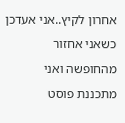אחרון לקיץ..אני אעדכן כשאני אחזור מהחופשה ואני מתכננת פוסט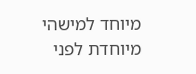מיוחד למישהי מיוחדת לפני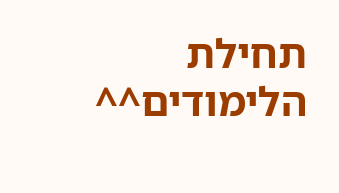תחילת הלימודים^^